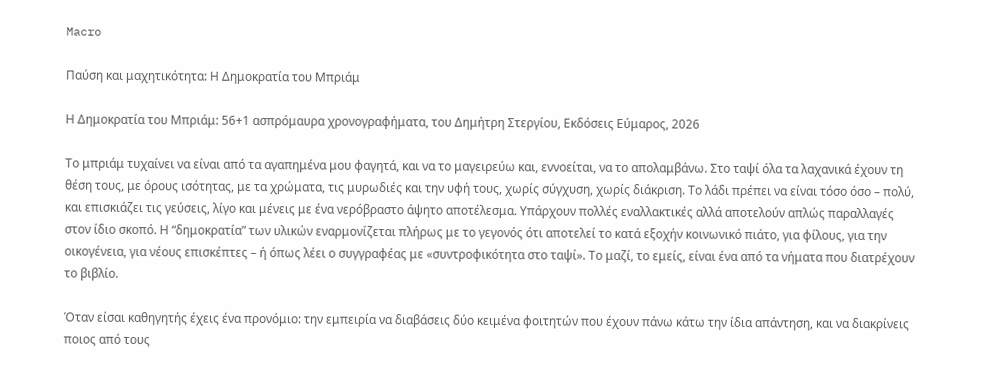Macro

Παύση και μαχητικότητα: Η Δημοκρατία του Μπριάμ

Η Δημοκρατία του Μπριάμ: 56+1 ασπρόμαυρα χρονογραφήματα, του Δημήτρη Στεργίου, Εκδόσεις Εύμαρος, 2026

Το μπριάμ τυχαίνει να είναι από τα αγαπημένα μου φαγητά, και να το μαγειρεύω και, εννοείται, να το απολαμβάνω. Στο ταψί όλα τα λαχανικά έχουν τη θέση τους, με όρους ισότητας, με τα χρώματα, τις μυρωδιές και την υφή τους, χωρίς σύγχυση, χωρίς διάκριση. Το λάδι πρέπει να είναι τόσο όσο – πολύ, και επισκιάζει τις γεύσεις, λίγο και μένεις με ένα νερόβραστο άψητο αποτέλεσμα. Υπάρχουν πολλές εναλλακτικές αλλά αποτελούν απλώς παραλλαγές στον ίδιο σκοπό. Η “δημοκρατία” των υλικών εναρμονίζεται πλήρως με το γεγονός ότι αποτελεί το κατά εξοχήν κοινωνικό πιάτο, για φίλους, για την οικογένεια, για νέους επισκέπτες – ή όπως λέει ο συγγραφέας με «συντροφικότητα στο ταψί». Το μαζί, το εμείς, είναι ένα από τα νήματα που διατρέχουν το βιβλίο.

Όταν είσαι καθηγητής έχεις ένα προνόμιο: την εμπειρία να διαβάσεις δύο κειμένα φοιτητών που έχουν πάνω κάτω την ίδια απάντηση, και να διακρίνεις ποιος από τους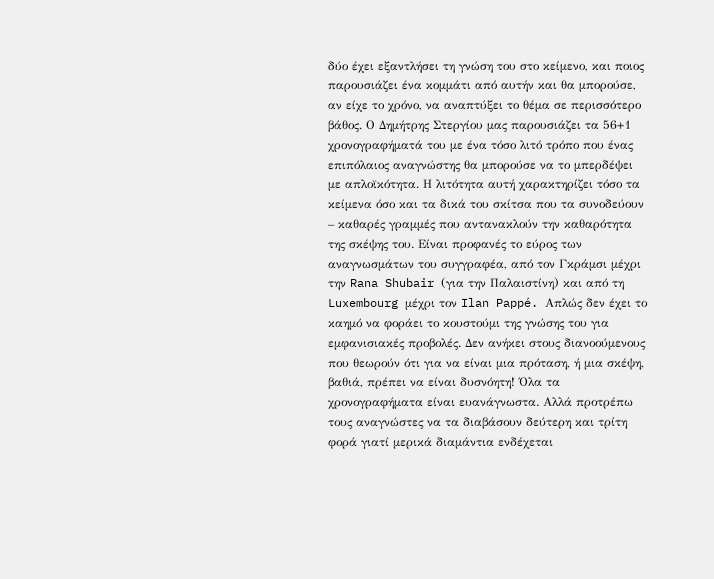δύο έχει εξαντλήσει τη γνώση του στο κείμενο, και ποιος παρουσιάζει ένα κομμάτι από αυτήν και θα μπορούσε, αν είχε το χρόνο, να αναπτύξει το θέμα σε περισσότερο βάθος. Ο Δημήτρης Στεργίου μας παρουσιάζει τα 56+1 χρονογραφήματά του με ένα τόσο λιτό τρόπο που ένας επιπόλαιος αναγνώστης θα μπορούσε να το μπερδέψει με απλοϊκότητα. Η λιτότητα αυτή χαρακτηρίζει τόσο τα κείμενα όσο και τα δικά του σκίτσα που τα συνοδεύουν – καθαρές γραμμές που αντανακλούν την καθαρότητα της σκέψης του. Είναι προφανές το εύρος των αναγνωσμάτων του συγγραφέα, από τον Γκράμσι μέχρι την Rana Shubair (για την Παλαιστίνη) και από τη Luxembourg μέχρι τον Ilan Pappé. Απλώς δεν έχει το καημό να φοράει το κουστούμι της γνώσης του για εμφανισιακές προβολές. Δεν ανήκει στους διανοούμενους που θεωρούν ότι για να είναι μια πρόταση, ή μια σκέψη, βαθιά, πρέπει να είναι δυσνόητη! Όλα τα χρονογραφήματα είναι ευανάγνωστα. Αλλά προτρέπω τους αναγνώστες να τα διαβάσουν δεύτερη και τρίτη φορά γιατί μερικά διαμάντια ενδέχεται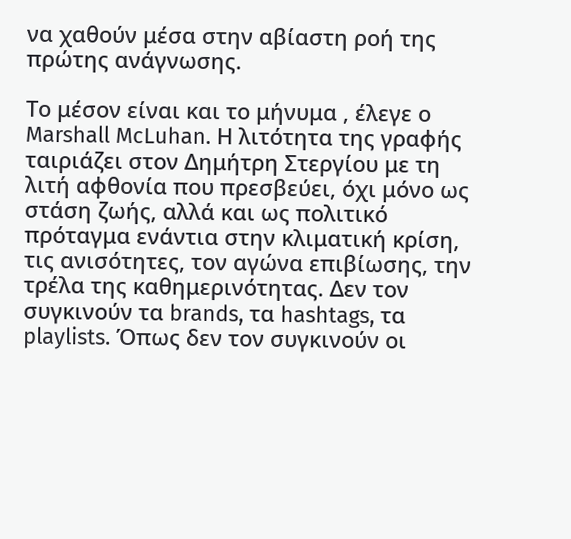να χαθούν μέσα στην αβίαστη ροή της πρώτης ανάγνωσης.

Το μέσον είναι και το μήνυμα , έλεγε ο Marshall McLuhan. Η λιτότητα της γραφής ταιριάζει στον Δημήτρη Στεργίου με τη λιτή αφθονία που πρεσβεύει, όχι μόνο ως στάση ζωής, αλλά και ως πολιτικό πρόταγμα ενάντια στην κλιματική κρίση, τις ανισότητες, τον αγώνα επιβίωσης, την τρέλα της καθημερινότητας. Δεν τον συγκινούν τα brands, τα hashtags, τα playlists. Όπως δεν τον συγκινούν οι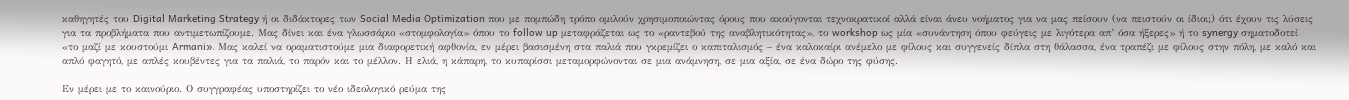καθηγητές του Digital Marketing Strategy ή οι διδάκτορες των Social Media Optimization που με πομπώδη τρόπο ομιλούν χρησιμοποιώντας όρους που ακούγονται τεχνοκρατικοί αλλά είναι άνευ νοήματος για να μας πείσουν (να πειστούν οι ίδιοι;) ότι έχουν τις λύσεις για τα προβλήματα που αντιμετωπίζουμε. Μας δίνει και ένα γλωσσάριο «στομφολογία» όπου το follow up μεταφράζεται ως το «ραντεβού της αναβλητικότητας», το workshop ως μία «συνάντηση όπου φεύγεις με λιγότερα απ’ όσα ήξερες» ή το synergy σηματοδοτεί «το μαζί με κουστούμι Armani». Μας καλεί να οραματιστούμε μια διαφορετική αφθονία, εν μέρει βασισμένη στα παλιά που γκρεμίζει ο καπιταλισμός – ένα καλοκαίρι ανέμελο με φίλους και συγγενείς δίπλα στη θάλασσα, ένα τραπέζι με φίλους στην πόλη, με καλό και απλό φαγητό, με απλές κουβέντες για τα παλιά, το παρόν και το μέλλον. Η ελιά, η κάπαρη, το κυπαρίσσι μεταμορφώνονται σε μια ανάμνηση, σε μια αξία, σε ένα δώρο της φύσης.

Εν μέρει με το καινούριο. Ο συγγραφέας υποστηρίζει το νέο ιδεολογικό ρεύμα της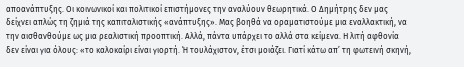αποανάπτυξης. Οι κοινωνικοί και πολιτικοί επιστήμονες την αναλύουν θεωρητικά. Ο Δημήτρης δεν μας δείχνει απλώς τη ζημιά της καπιταλιστικής «ανάπτυξης». Μας βοηθά να οραματιστούμε μια εναλλακτική, να την αισθανθούμε ως μια ρεαλιστική προοπτική. Αλλά, πάντα υπάρχει το αλλά στα κείμενα. Η λιτή αφθονία δεν είναι για όλους: «το καλοκαίρι είναι γιορτή. Ή τουλάχιστον, έτσι μοιάζει. Γιατί κάτω απ’ τη φωτεινή σκηνή,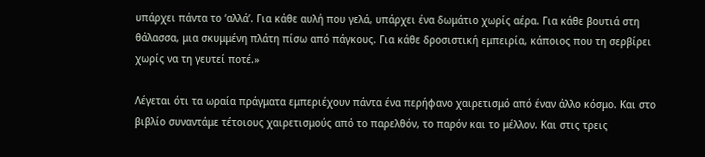υπάρχει πάντα το ‘αλλά’. Για κάθε αυλή που γελά, υπάρχει ένα δωμάτιο χωρίς αέρα. Για κάθε βουτιά στη θάλασσα, μια σκυμμένη πλάτη πίσω από πάγκους. Για κάθε δροσιστική εμπειρία, κάποιος που τη σερβίρει χωρίς να τη γευτεί ποτέ.»

Λέγεται ότι τα ωραία πράγματα εμπεριέχουν πάντα ένα περήφανο χαιρετισμό από έναν άλλο κόσμο. Και στο βιβλίο συναντάμε τέτοιους χαιρετισμούς από το παρελθόν, το παρόν και το μέλλον. Και στις τρεις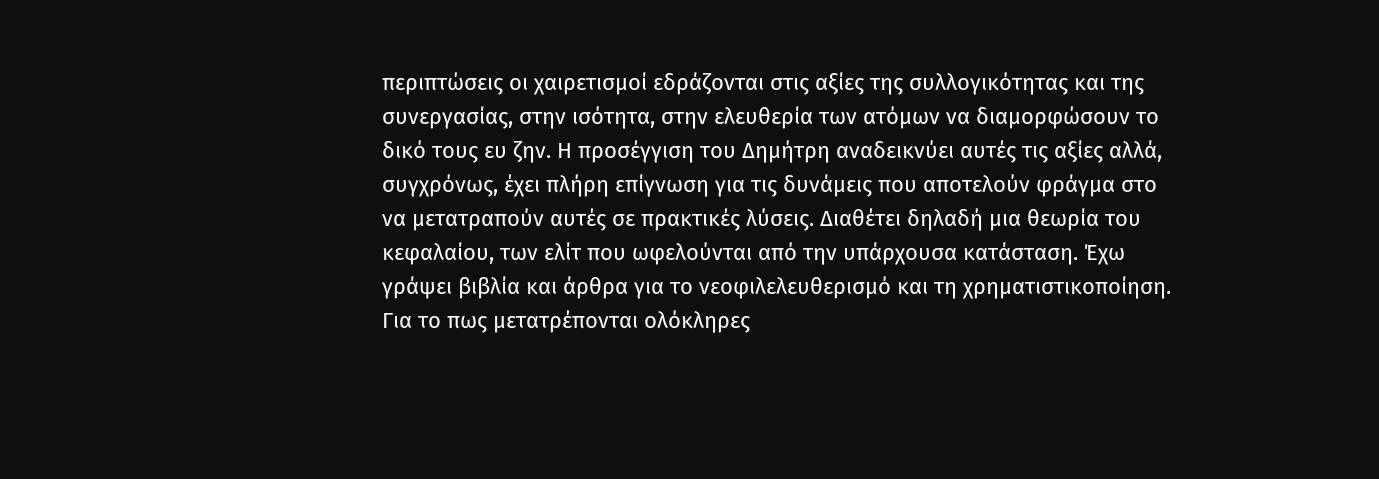περιπτώσεις οι χαιρετισμοί εδράζονται στις αξίες της συλλογικότητας και της συνεργασίας, στην ισότητα, στην ελευθερία των ατόμων να διαμορφώσουν το δικό τους ευ ζην. Η προσέγγιση του Δημήτρη αναδεικνύει αυτές τις αξίες αλλά, συγχρόνως, έχει πλήρη επίγνωση για τις δυνάμεις που αποτελούν φράγμα στο να μετατραπούν αυτές σε πρακτικές λύσεις. Διαθέτει δηλαδή μια θεωρία του κεφαλαίου, των ελίτ που ωφελούνται από την υπάρχουσα κατάσταση. Έχω γράψει βιβλία και άρθρα για το νεοφιλελευθερισμό και τη χρηματιστικοποίηση. Για το πως μετατρέπονται ολόκληρες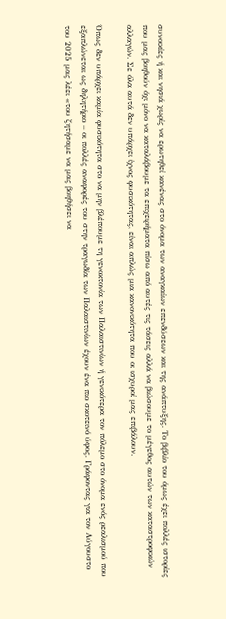συνοικίες ή και νησιά χωρίς να ερωτηθεί κανένας στο όνομα των αναγκαίων επενδύσεων και της ανάπτυξης. Το βιβλίο του όμως έχει πολλές ιστορίες που μας βοηθούν όχι μόνο να καταλάβουμε τα επιχειρήματα πίσω από αυτές τις τάσεις αλλά να βιώσουμε το μέγεθος αυτών των καταστροφικών αλλαγών. Σε όλα αυτά δεν υπάρχει ίχνος φυσικότητας, είναι απλώς μια κανονικότητα που οι ισχυροί μας επιβάλουν.

Όπως δεν υπάρχει καμία φυσικότητα στο να μην βλέπουμε τη γενοκτονία των Παλαιστινίων ή γενικότερα τον πόλεμο στο όνομα ενός ρεαλισμού που εξαπλώνεται ως δηλητήριο – οι πολλές αναφορές του στην τραγωδία των Παλαιστινίων έχουν ένα πιο σκοτεινό ύφος. Γράφοντας για τον Αύγουστο του 2025 μας λέει «του ζητήσαμε να μας βοηθήσει να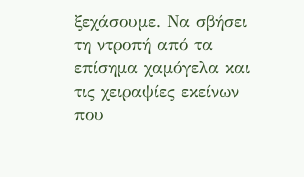ξεχάσουμε. Να σβήσει τη ντροπή από τα επίσημα χαμόγελα και τις χειραψίες εκείνων που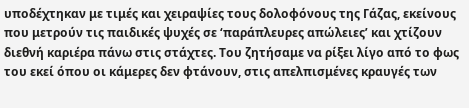υποδέχτηκαν με τιμές και χειραψίες τους δολοφόνους της Γάζας, εκείνους που μετρούν τις παιδικές ψυχές σε ‘παράπλευρες απώλειες’ και χτίζουν διεθνή καριέρα πάνω στις στάχτες. Του ζητήσαμε να ρίξει λίγο από το φως του εκεί όπου οι κάμερες δεν φτάνουν, στις απελπισμένες κραυγές των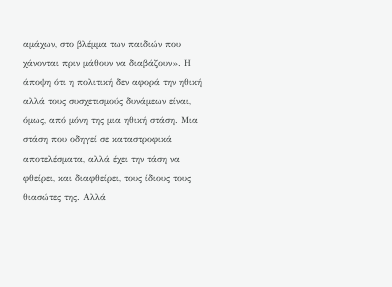αμάχων, στο βλέμμα των παιδιών που χάνονται πριν μάθουν να διαβάζουν». Η άποψη ότι η πολιτική δεν αφορά την ηθική αλλά τους συσχετισμούς δυνάμεων είναι, όμως, από μόνη της μια ηθική στάση. Μια στάση που οδηγεί σε καταστροφικά αποτελέσματα, αλλά έχει την τάση να φθείρει, και διαφθείρει, τους ίδιους τους θιασώτες της. Αλλά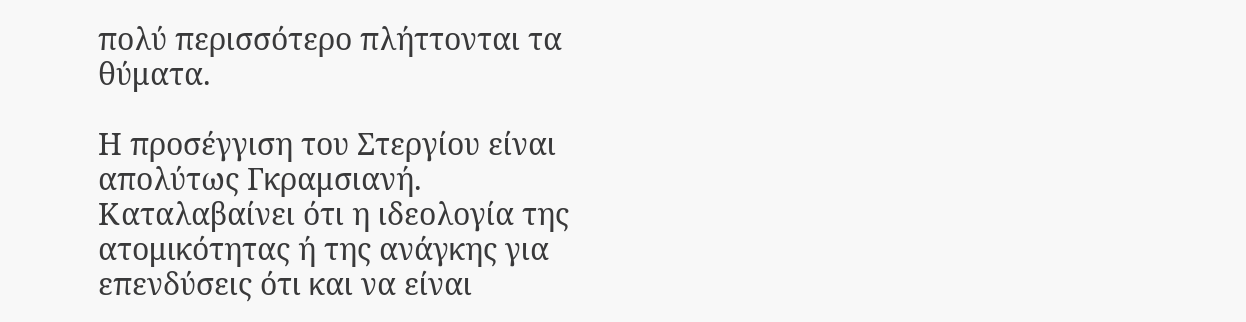πολύ περισσότερο πλήττονται τα θύματα.

Η προσέγγιση του Στεργίου είναι απολύτως Γκραμσιανή. Καταλαβαίνει ότι η ιδεολογία της ατομικότητας ή της ανάγκης για επενδύσεις ότι και να είναι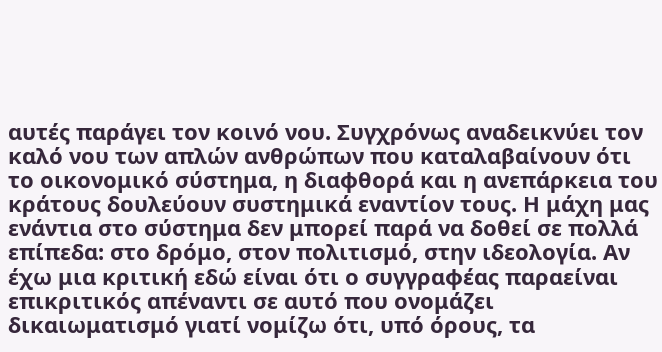αυτές παράγει τον κοινό νου. Συγχρόνως αναδεικνύει τον καλό νου των απλών ανθρώπων που καταλαβαίνουν ότι το οικονομικό σύστημα, η διαφθορά και η ανεπάρκεια του κράτους δουλεύουν συστημικά εναντίον τους. Η μάχη μας ενάντια στο σύστημα δεν μπορεί παρά να δοθεί σε πολλά επίπεδα: στο δρόμο, στον πολιτισμό, στην ιδεολογία. Αν έχω μια κριτική εδώ είναι ότι ο συγγραφέας παραείναι επικριτικός απέναντι σε αυτό που ονομάζει δικαιωματισμό γιατί νομίζω ότι, υπό όρους, τα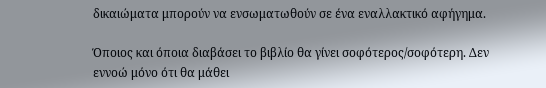δικαιώματα μπορούν να ενσωματωθούν σε ένα εναλλακτικό αφήγημα.

Όποιος και όποια διαβάσει το βιβλίο θα γίνει σοφότερος/σοφότερη. Δεν εννοώ μόνο ότι θα μάθει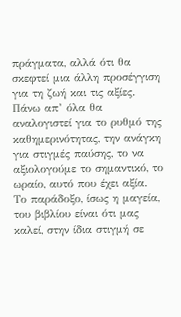πράγματα, αλλά ότι θα σκεφτεί μια άλλη προσέγγιση για τη ζωή και τις αξίες. Πάνω απ’ όλα θα αναλογιστεί για το ρυθμό της καθημερινότητας, την ανάγκη για στιγμές παύσης, το να αξιολογούμε το σημαντικό, το ωραίο, αυτό που έχει αξία. Το παράδοξο, ίσως η μαγεία, του βιβλίου είναι ότι μας καλεί, στην ίδια στιγμή σε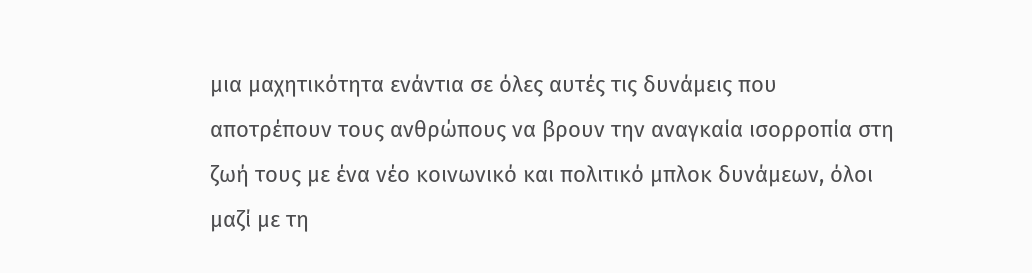μια μαχητικότητα ενάντια σε όλες αυτές τις δυνάμεις που αποτρέπουν τους ανθρώπους να βρουν την αναγκαία ισορροπία στη ζωή τους με ένα νέο κοινωνικό και πολιτικό μπλοκ δυνάμεων, όλοι μαζί με τη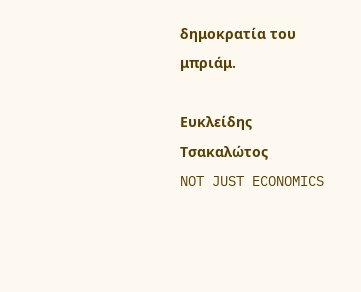δημοκρατία του μπριάμ.

Ευκλείδης Τσακαλώτος
NOT JUST ECONOMICS